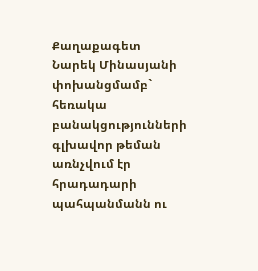Քաղաքագետ Նարեկ Մինասյանի փոխանցմամբ` հեռակա բանակցությունների գլխավոր թեման առնչվում էր հրադադարի պահպանմանն ու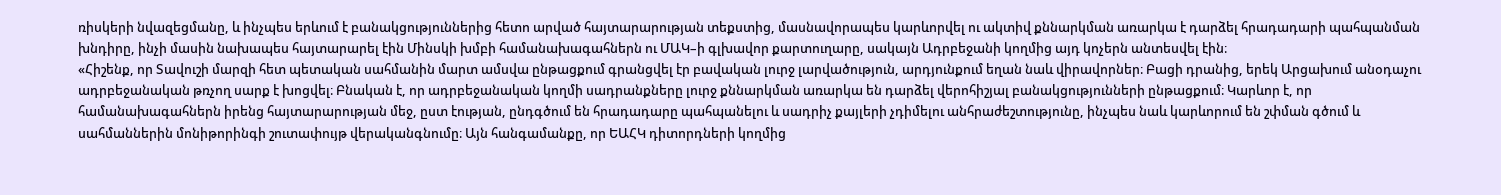ռիսկերի նվազեցմանը, և ինչպես երևում է բանակցություններից հետո արված հայտարարության տեքստից, մասնավորապես կարևորվել ու ակտիվ քննարկման առարկա է դարձել հրադադարի պահպանման խնդիրը, ինչի մասին նախապես հայտարարել էին Մինսկի խմբի համանախագահներն ու ՄԱԿ–ի գլխավոր քարտուղարը, սակայն Ադրբեջանի կողմից այդ կոչերն անտեսվել էին։
«Հիշենք, որ Տավուշի մարզի հետ պետական սահմանին մարտ ամսվա ընթացքում գրանցվել էր բավական լուրջ լարվածություն, արդյունքում եղան նաև վիրավորներ։ Բացի դրանից, երեկ Արցախում անօդաչու ադրբեջանական թռչող սարք է խոցվել։ Բնական է, որ ադրբեջանական կողմի սադրանքները լուրջ քննարկման առարկա են դարձել վերոհիշյալ բանակցությունների ընթացքում։ Կարևոր է, որ համանախագահներն իրենց հայտարարության մեջ, ըստ էության, ընդգծում են հրադադարը պահպանելու և սադրիչ քայլերի չդիմելու անհրաժեշտությունը, ինչպես նաև կարևորում են շփման գծում և սահմաններին մոնիթորինգի շուտափույթ վերականգնումը։ Այն հանգամանքը, որ ԵԱՀԿ դիտորդների կողմից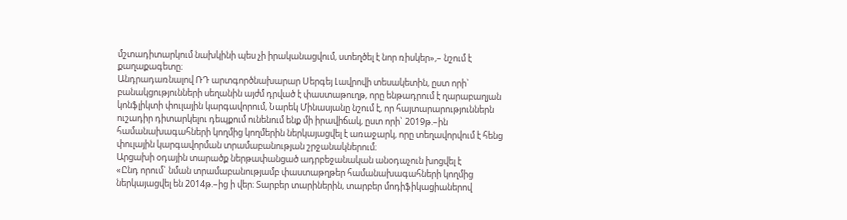մշտադիտարկում նախկինի պես չի իրականացվում, ստեղծել է նոր ռիսկեր»,– նշում է քաղաքագետը։
Անդրադառնալով ՌԴ արտգործնախարար Սերգեյ Լավրովի տեսակետին, ըստ որի` բանակցությունների սեղանին այժմ դրված է փաստաթուղթ, որը ենթադրում է ղարաբաղյան կոնֆլիկտի փուլային կարգավորում, Նարեկ Մինասյանը նշում է, որ հայտարարություններն ուշադիր դիտարկելու դեպքում ունենում ենք մի իրավիճակ, ըստ որի` 2019թ.–ին համանախագահների կողմից կողմերին ներկայացվել է առաջարկ, որը տեղավորվում է հենց փուլային կարգավորման տրամաբանության շրջանակներում։
Արցախի օդային տարածք ներթափանցած ադրբեջանական անօդաչուն խոցվել է
«Ընդ որում` նման տրամաբանությամբ փաստաթղթեր համանախագահների կողմից ներկայացվել են 2014թ.–ից ի վեր։ Տարբեր տարիներին, տարբեր մոդիֆիկացիաներով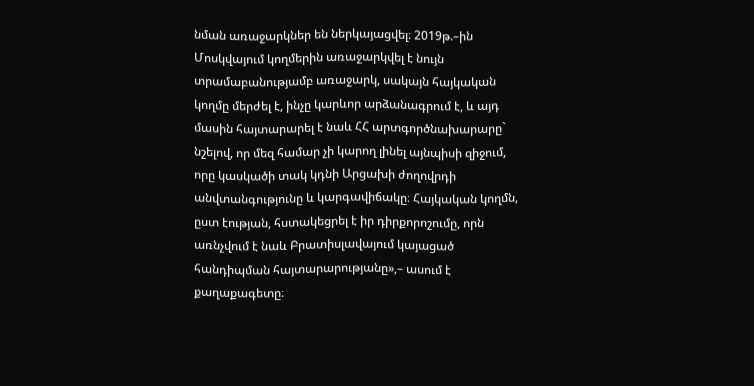նման առաջարկներ են ներկայացվել։ 2019թ.–ին Մոսկվայում կողմերին առաջարկվել է նույն տրամաբանությամբ առաջարկ, սակայն հայկական կողմը մերժել է, ինչը կարևոր արձանագրում է, և այդ մասին հայտարարել է նաև ՀՀ արտգործնախարարը` նշելով, որ մեզ համար չի կարող լինել այնպիսի զիջում, որը կասկածի տակ կդնի Արցախի ժողովրդի անվտանգությունը և կարգավիճակը։ Հայկական կողմն, ըստ էության, հստակեցրել է իր դիրքորոշումը, որն առնչվում է նաև Բրատիսլավայում կայացած հանդիպման հայտարարությանը»,– ասում է քաղաքագետը։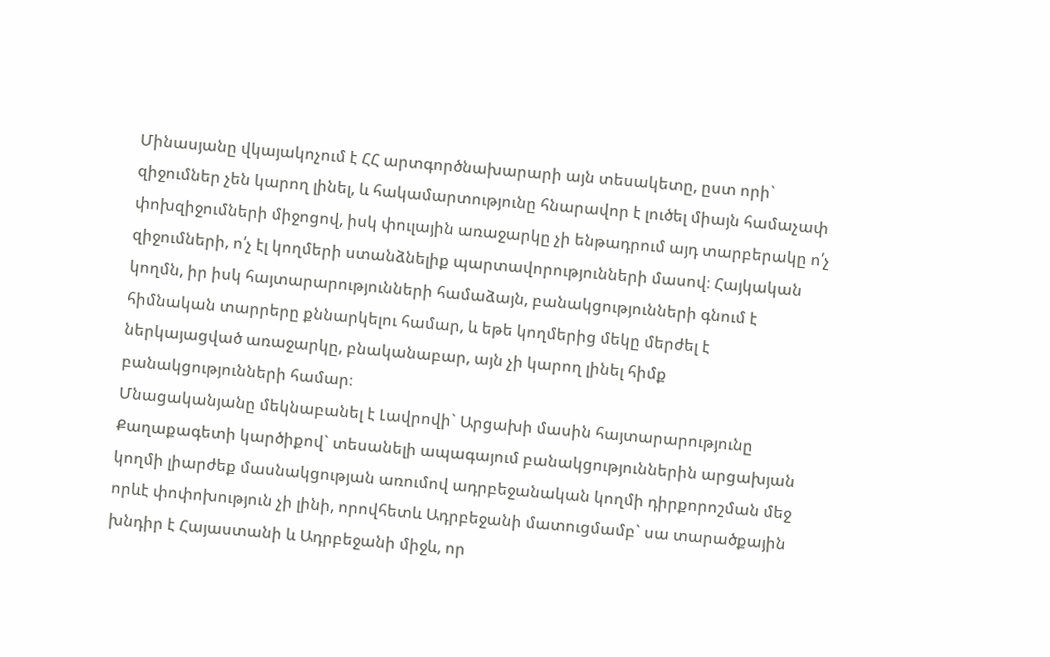Մինասյանը վկայակոչում է ՀՀ արտգործնախարարի այն տեսակետը, ըստ որի` զիջումներ չեն կարող լինել, և հակամարտությունը հնարավոր է լուծել միայն համաչափ փոխզիջումների միջոցով, իսկ փուլային առաջարկը չի ենթադրում այդ տարբերակը ո՛չ զիջումների, ո՛չ էլ կողմերի ստանձնելիք պարտավորությունների մասով։ Հայկական կողմն, իր իսկ հայտարարությունների համաձայն, բանակցությունների գնում է հիմնական տարրերը քննարկելու համար, և եթե կողմերից մեկը մերժել է ներկայացված առաջարկը, բնականաբար, այն չի կարող լինել հիմք բանակցությունների համար։
Մնացականյանը մեկնաբանել է Լավրովի` Արցախի մասին հայտարարությունը
Քաղաքագետի կարծիքով` տեսանելի ապագայում բանակցություններին արցախյան կողմի լիարժեք մասնակցության առումով ադրբեջանական կողմի դիրքորոշման մեջ որևէ փոփոխություն չի լինի, որովհետև Ադրբեջանի մատուցմամբ` սա տարածքային խնդիր է Հայաստանի և Ադրբեջանի միջև, որ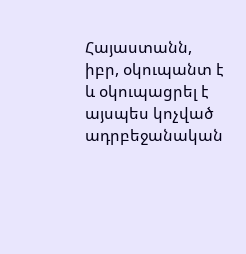Հայաստանն, իբր, օկուպանտ է և օկուպացրել է այսպես կոչված ադրբեջանական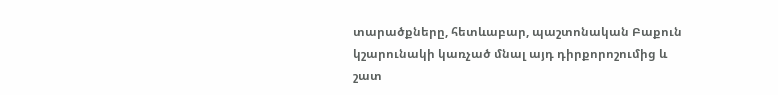տարածքները, հետևաբար, պաշտոնական Բաքուն կշարունակի կառչած մնալ այդ դիրքորոշումից և շատ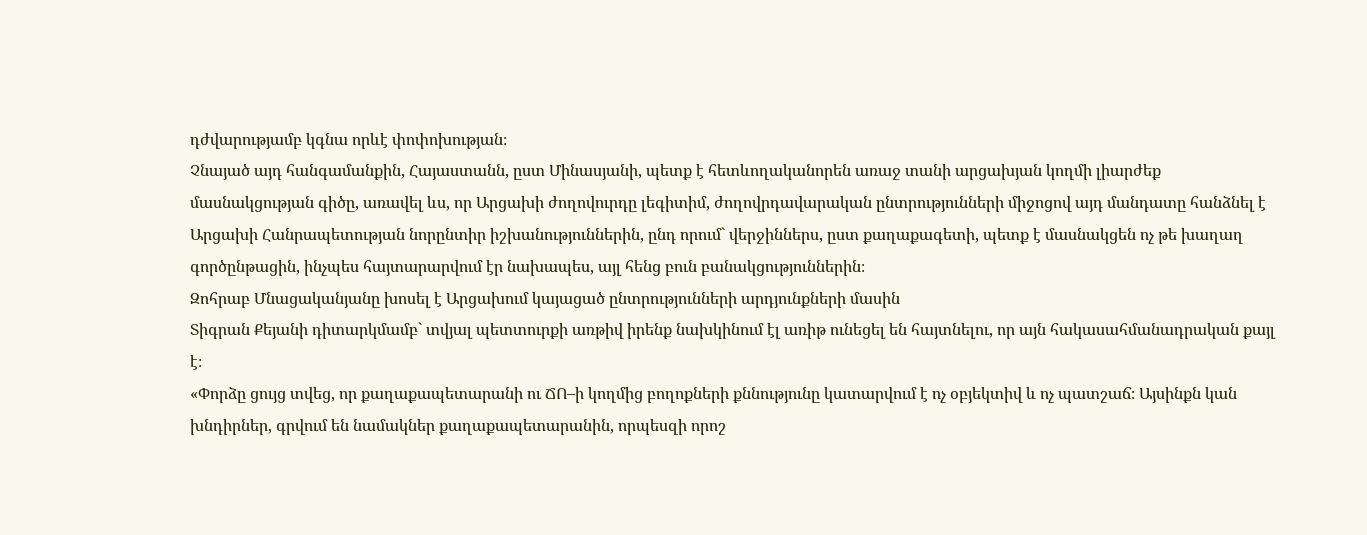դժվարությամբ կգնա որևէ փոփոխության։
Չնայած այդ հանգամանքին, Հայաստանն, ըստ Մինասյանի, պետք է հետևողականորեն առաջ տանի արցախյան կողմի լիարժեք մասնակցության գիծը, առավել ևս, որ Արցախի ժողովուրդը լեգիտիմ, ժողովրդավարական ընտրությունների միջոցով այդ մանդատը հանձնել է Արցախի Հանրապետության նորընտիր իշխանություններին, ընդ որում` վերջիններս, ըստ քաղաքագետի, պետք է մասնակցեն ոչ թե խաղաղ գործընթացին, ինչպես հայտարարվում էր նախապես, այլ հենց բուն բանակցություններին։
Զոհրաբ Մնացականյանը խոսել է Արցախում կայացած ընտրությունների արդյունքների մասին
Տիգրան Քեյանի դիտարկմամբ` տվյալ պետտուրքի առթիվ իրենք նախկինում էլ առիթ ունեցել են հայտնելու, որ այն հակասահմանադրական քայլ է։
«Փորձը ցույց տվեց, որ քաղաքապետարանի ու ՃՈ–ի կողմից բողոքների քննությունը կատարվում է ոչ օբյեկտիվ և ոչ պատշաճ։ Այսինքն կան խնդիրներ, գրվում են նամակներ քաղաքապետարանին, որպեսզի որոշ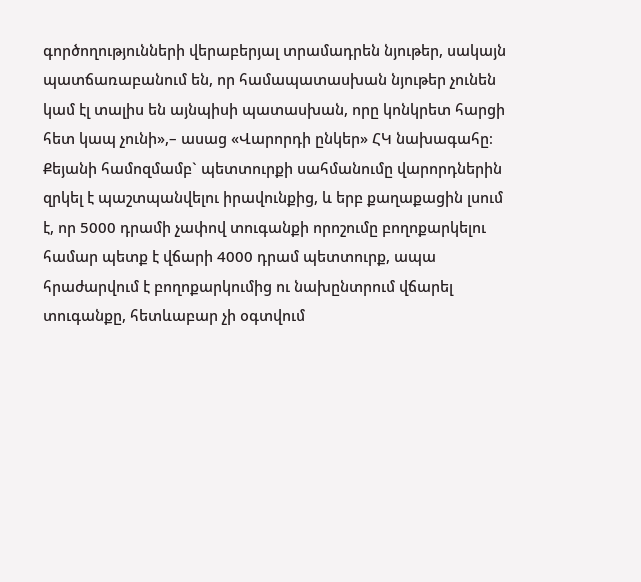գործողությունների վերաբերյալ տրամադրեն նյութեր, սակայն պատճառաբանում են, որ համապատասխան նյութեր չունեն կամ էլ տալիս են այնպիսի պատասխան, որը կոնկրետ հարցի հետ կապ չունի»,– ասաց «Վարորդի ընկեր» ՀԿ նախագահը։
Քեյանի համոզմամբ` պետտուրքի սահմանումը վարորդներին զրկել է պաշտպանվելու իրավունքից, և երբ քաղաքացին լսում է, որ 5000 դրամի չափով տուգանքի որոշումը բողոքարկելու համար պետք է վճարի 4000 դրամ պետտուրք, ապա հրաժարվում է բողոքարկումից ու նախընտրում վճարել տուգանքը, հետևաբար չի օգտվում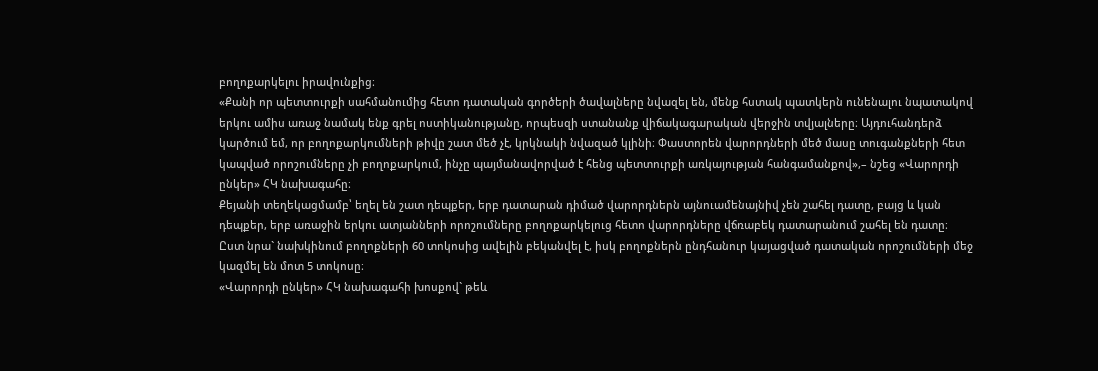բողոքարկելու իրավունքից։
«Քանի որ պետտուրքի սահմանումից հետո դատական գործերի ծավալները նվազել են, մենք հստակ պատկերն ունենալու նպատակով երկու ամիս առաջ նամակ ենք գրել ոստիկանությանը, որպեսզի ստանանք վիճակագարական վերջին տվյալները։ Այդուհանդերձ կարծում եմ, որ բողոքարկումների թիվը շատ մեծ չէ, կրկնակի նվազած կլինի։ Փաստորեն վարորդների մեծ մասը տուգանքների հետ կապված որոշումները չի բողոքարկում, ինչը պայմանավորված է հենց պետտուրքի առկայության հանգամանքով»,– նշեց «Վարորդի ընկեր» ՀԿ նախագահը։
Քեյանի տեղեկացմամբ՝ եղել են շատ դեպքեր, երբ դատարան դիմած վարորդներն այնուամենայնիվ չեն շահել դատը, բայց և կան դեպքեր, երբ առաջին երկու ատյանների որոշումները բողոքարկելուց հետո վարորդները վճռաբեկ դատարանում շահել են դատը։ Ըստ նրա` նախկինում բողոքների 60 տոկոսից ավելին բեկանվել է, իսկ բողոքներն ընդհանուր կայացված դատական որոշումների մեջ կազմել են մոտ 5 տոկոսը։
«Վարորդի ընկեր» ՀԿ նախագահի խոսքով` թեև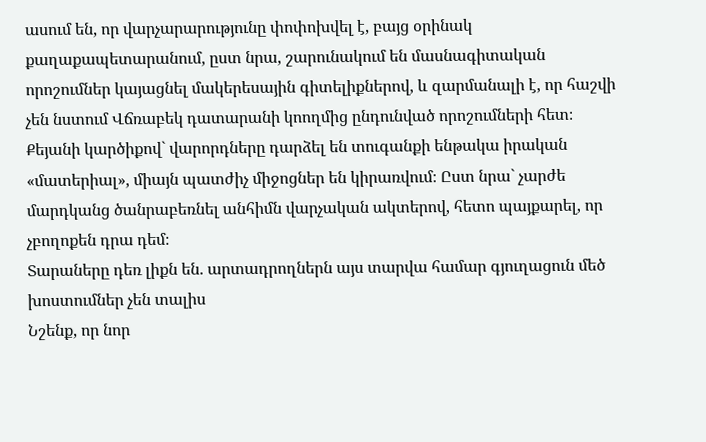ասում են, որ վարչարարությունը փոփոխվել է, բայց օրինակ քաղաքապետարանում, ըստ նրա, շարունակում են մասնագիտական որոշումներ կայացնել մակերեսային գիտելիքներով, և զարմանալի է, որ հաշվի չեն նստում Վճռաբեկ դատարանի կոողմից ընդունված որոշումների հետ։ Քեյանի կարծիքով` վարորդները դարձել են տուգանքի ենթակա իրական «մատերիալ», միայն պատժիչ միջոցներ են կիրառվում։ Ըստ նրա` չարժե մարդկանց ծանրաբեռնել անհիմն վարչական ակտերով, հետո պայքարել, որ չբողոքեն դրա դեմ։
Տարաները դեռ լիքն են. արտադրողներն այս տարվա համար գյուղացուն մեծ խոստումներ չեն տալիս
Նշենք, որ նոր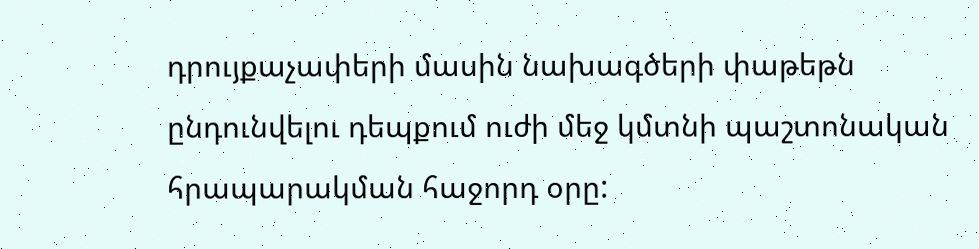դրույքաչափերի մասին նախագծերի փաթեթն ընդունվելու դեպքում ուժի մեջ կմտնի պաշտոնական հրապարակման հաջորդ օրը: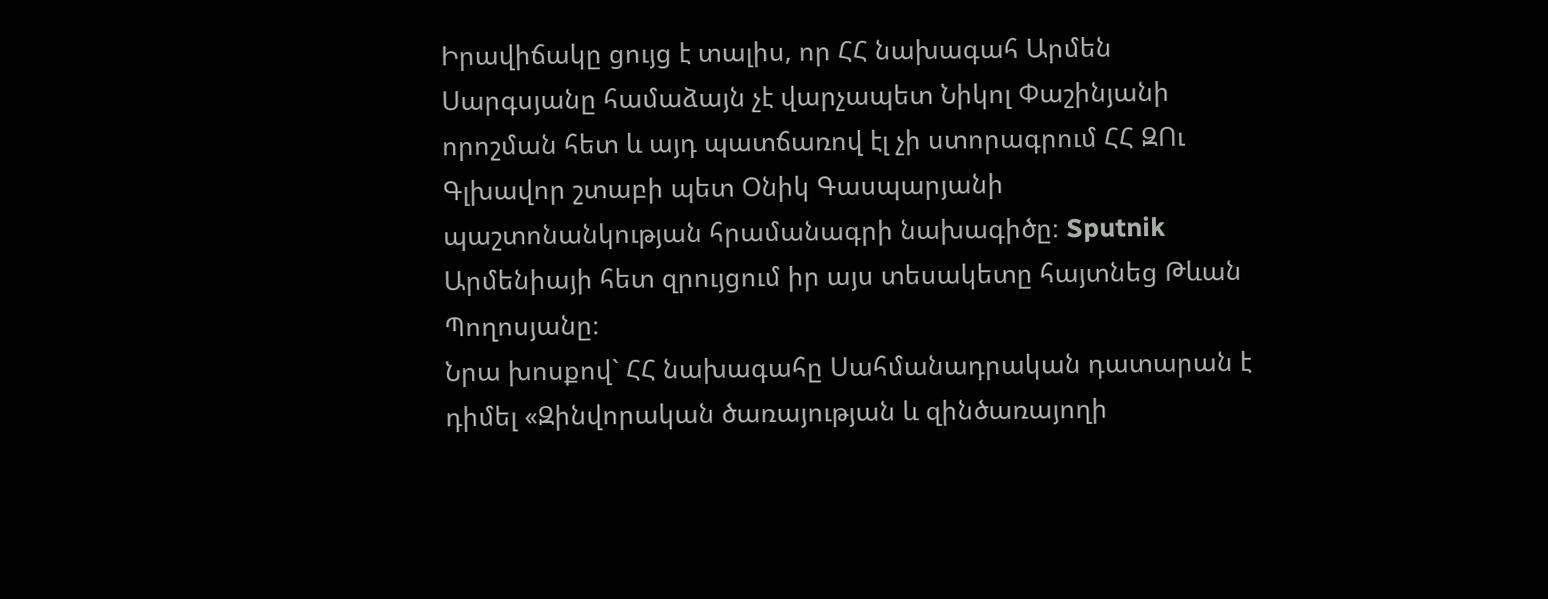Իրավիճակը ցույց է տալիս, որ ՀՀ նախագահ Արմեն Սարգսյանը համաձայն չէ վարչապետ Նիկոլ Փաշինյանի որոշման հետ և այդ պատճառով էլ չի ստորագրում ՀՀ ԶՈւ Գլխավոր շտաբի պետ Օնիկ Գասպարյանի պաշտոնանկության հրամանագրի նախագիծը։ Sputnik Արմենիայի հետ զրույցում իր այս տեսակետը հայտնեց Թևան Պողոսյանը։
Նրա խոսքով` ՀՀ նախագահը Սահմանադրական դատարան է դիմել «Զինվորական ծառայության և զինծառայողի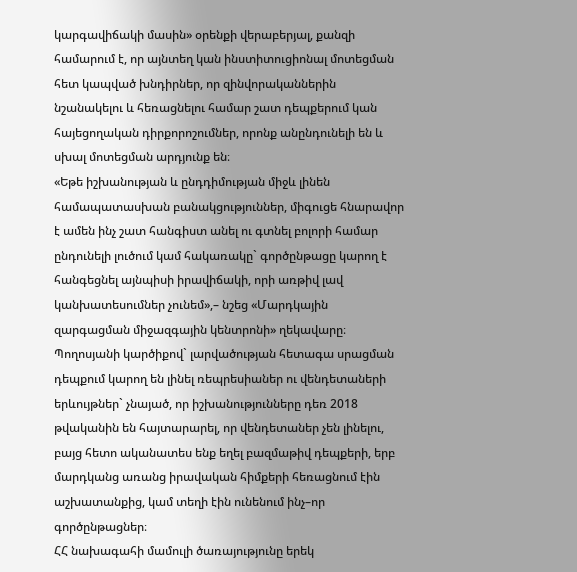կարգավիճակի մասին» օրենքի վերաբերյալ, քանզի համարում է, որ այնտեղ կան ինստիտուցիոնալ մոտեցման հետ կապված խնդիրներ, որ զինվորականներին նշանակելու և հեռացնելու համար շատ դեպքերում կան հայեցողական դիրքորոշումներ, որոնք անընդունելի են և սխալ մոտեցման արդյունք են։
«Եթե իշխանության և ընդդիմության միջև լինեն համապատասխան բանակցություններ, միգուցե հնարավոր է ամեն ինչ շատ հանգիստ անել ու գտնել բոլորի համար ընդունելի լուծում կամ հակառակը` գործընթացը կարող է հանգեցնել այնպիսի իրավիճակի, որի առթիվ լավ կանխատեսումներ չունեմ»,– նշեց «Մարդկային զարգացման միջազգային կենտրոնի» ղեկավարը։
Պողոսյանի կարծիքով` լարվածության հետագա սրացման դեպքում կարող են լինել ռեպրեսիաներ ու վենդետաների երևույթներ` չնայած, որ իշխանությունները դեռ 2018 թվականին են հայտարարել, որ վենդետաներ չեն լինելու, բայց հետո ականատես ենք եղել բազմաթիվ դեպքերի, երբ մարդկանց առանց իրավական հիմքերի հեռացնում էին աշխատանքից, կամ տեղի էին ունենում ինչ–որ գործընթացներ։
ՀՀ նախագահի մամուլի ծառայությունը երեկ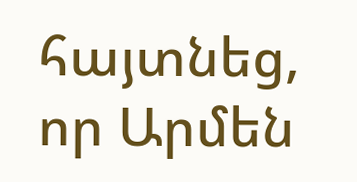հայտնեց, որ Արմեն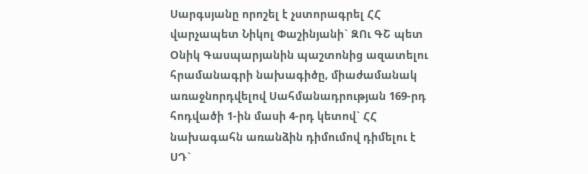Սարգսյանը որոշել է չստորագրել ՀՀ վարչապետ Նիկոլ Փաշինյանի` ԶՈւ ԳՇ պետ Օնիկ Գասպարյանին պաշտոնից ազատելու հրամանագրի նախագիծը, միաժամանակ առաջնորդվելով Սահմանադրության 169-րդ հոդվածի 1-ին մասի 4-րդ կետով` ՀՀ նախագահն առանձին դիմումով դիմելու է ՍԴ`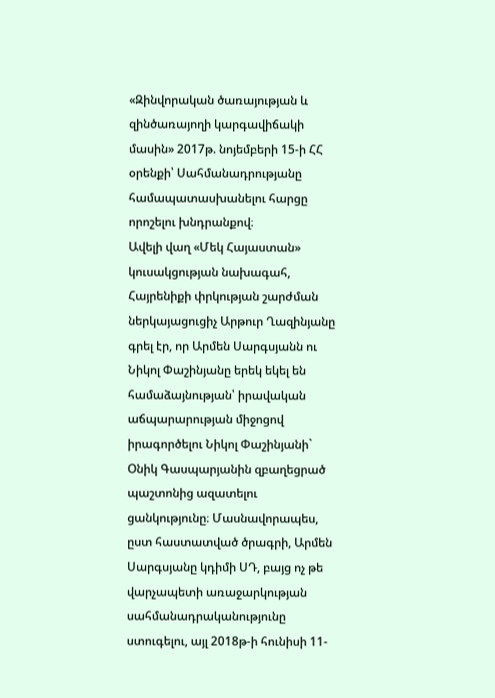«Զինվորական ծառայության և զինծառայողի կարգավիճակի մասին» 2017թ. նոյեմբերի 15-ի ՀՀ օրենքի՝ Սահմանադրությանը համապատասխանելու հարցը որոշելու խնդրանքով։
Ավելի վաղ «Մեկ Հայաստան» կուսակցության նախագահ, Հայրենիքի փրկության շարժման ներկայացուցիչ Արթուր Ղազինյանը գրել էր, որ Արմեն Սարգսյանն ու Նիկոլ Փաշինյանը երեկ եկել են համաձայնության՝ իրավական աճպարարության միջոցով իրագործելու Նիկոլ Փաշինյանի` Օնիկ Գասպարյանին զբաղեցրած պաշտոնից ազատելու ցանկությունը։ Մասնավորապես, ըստ հաստատված ծրագրի, Արմեն Սարգսյանը կդիմի ՍԴ, բայց ոչ թե վարչապետի առաջարկության սահմանադրականությունը ստուգելու, այլ 2018թ-ի հունիսի 11-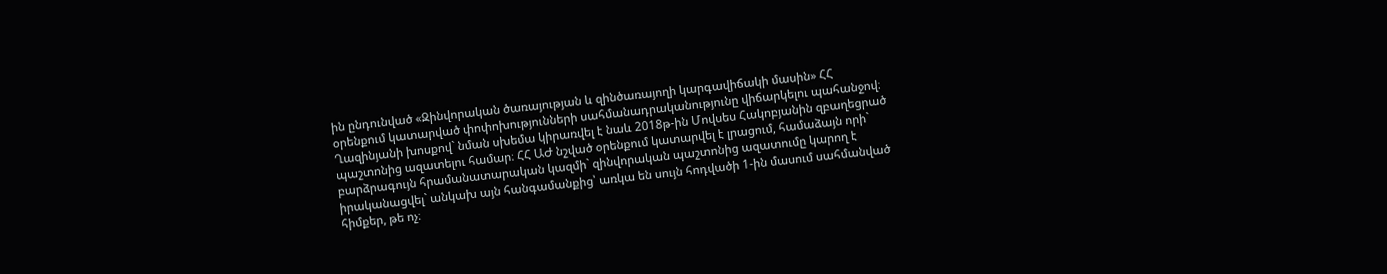ին ընդունված «Զինվորական ծառայության և զինծառայողի կարգավիճակի մասին» ՀՀ օրենքում կատարված փոփոխությունների սահմանադրականությունը վիճարկելու պահանջով։
Ղազինյանի խոսքով` նման սխեմա կիրառվել է նաև 2018թ-ին Մովսես Հակոբյանին զբաղեցրած պաշտոնից ազատելու համար։ ՀՀ ԱԺ նշված օրենքում կատարվել է լրացում, համաձայն որի` բարձրագույն հրամանատարական կազմի` զինվորական պաշտոնից ազատումը կարող է իրականացվել` անկախ այն հանգամանքից՝ առկա են սույն հոդվածի 1-ին մասում սահմանված հիմքեր, թե ոչ։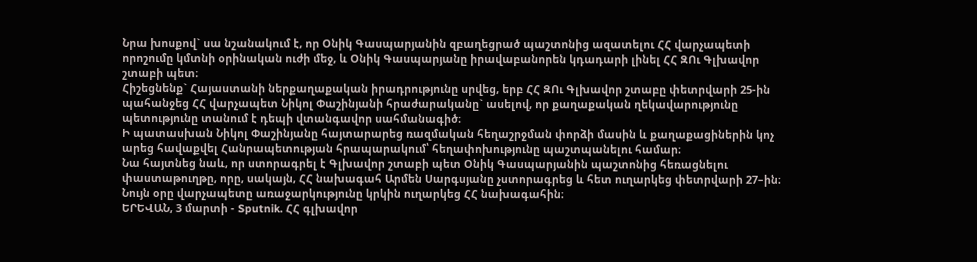Նրա խոսքով` սա նշանակում է, որ Օնիկ Գասպարյանին զբաղեցրած պաշտոնից ազատելու ՀՀ վարչապետի որոշումը կմտնի օրինական ուժի մեջ, և Օնիկ Գասպարյանը իրավաբանորեն կդադարի լինել ՀՀ ԶՈւ Գլխավոր շտաբի պետ։
Հիշեցնենք` Հայաստանի ներքաղաքական իրադրությունը սրվեց, երբ ՀՀ ԶՈւ Գլխավոր շտաբը փետրվարի 25-ին պահանջեց ՀՀ վարչապետ Նիկոլ Փաշինյանի հրաժարականը` ասելով, որ քաղաքական ղեկավարությունը պետությունը տանում է դեպի վտանգավոր սահմանագիծ։
Ի պատասխան Նիկոլ Փաշինյանը հայտարարեց ռազմական հեղաշրջման փորձի մասին և քաղաքացիներին կոչ արեց հավաքվել Հանրապետության հրապարակում՝ հեղափոխությունը պաշտպանելու համար։
Նա հայտնեց նաև, որ ստորագրել է Գլխավոր շտաբի պետ Օնիկ Գասպարյանին պաշտոնից հեռացնելու փաստաթուղթը, որը, սակայն, ՀՀ նախագահ Արմեն Սարգսյանը չստորագրեց և հետ ուղարկեց փետրվարի 27–ին։ Նույն օրը վարչապետը առաջարկությունը կրկին ուղարկեց ՀՀ նախագահին։
ԵՐԵՎԱՆ, 3 մարտի - Sputnik. ՀՀ գլխավոր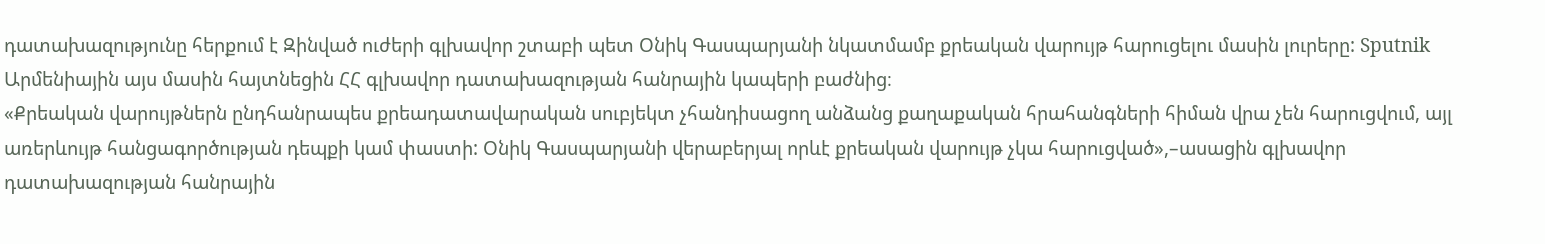դատախազությունը հերքում է Զինված ուժերի գլխավոր շտաբի պետ Օնիկ Գասպարյանի նկատմամբ քրեական վարույթ հարուցելու մասին լուրերը: Sputnik Արմենիային այս մասին հայտնեցին ՀՀ գլխավոր դատախազության հանրային կապերի բաժնից։
«Քրեական վարույթներն ընդհանրապես քրեադատավարական սուբյեկտ չհանդիսացող անձանց քաղաքական հրահանգների հիման վրա չեն հարուցվում, այլ առերևույթ հանցագործության դեպքի կամ փաստի: Օնիկ Գասպարյանի վերաբերյալ որևէ քրեական վարույթ չկա հարուցված»,–ասացին գլխավոր դատախազության հանրային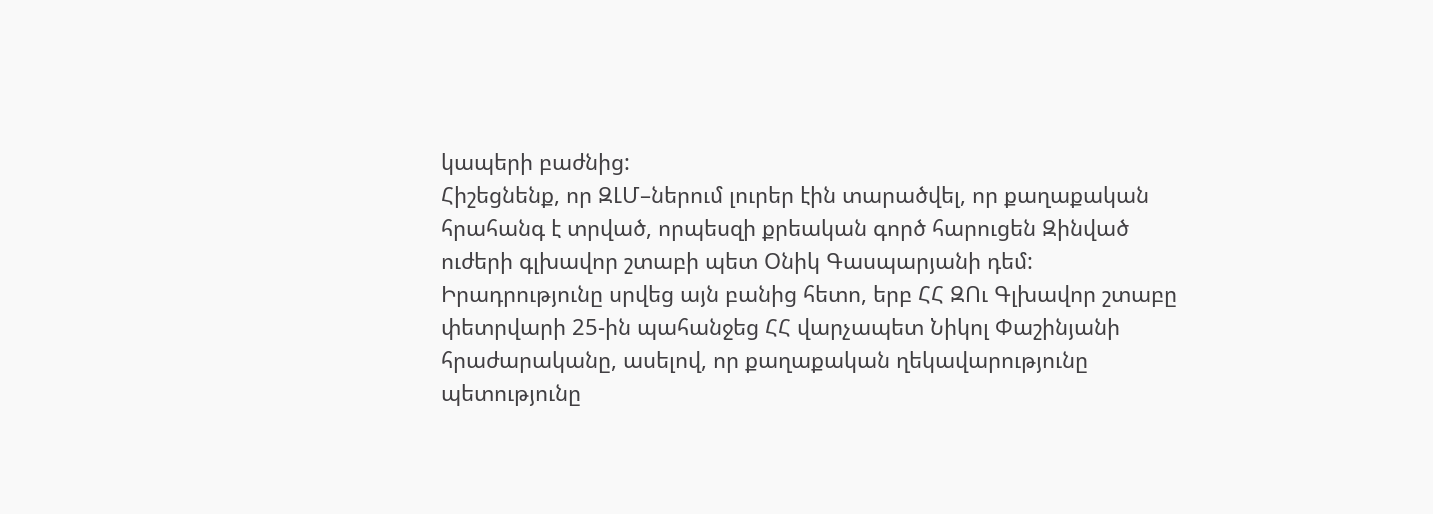կապերի բաժնից:
Հիշեցնենք, որ ԶԼՄ–ներում լուրեր էին տարածվել, որ քաղաքական հրահանգ է տրված, որպեսզի քրեական գործ հարուցեն Զինված ուժերի գլխավոր շտաբի պետ Օնիկ Գասպարյանի դեմ:
Իրադրությունը սրվեց այն բանից հետո, երբ ՀՀ ԶՈւ Գլխավոր շտաբը փետրվարի 25-ին պահանջեց ՀՀ վարչապետ Նիկոլ Փաշինյանի հրաժարականը, ասելով, որ քաղաքական ղեկավարությունը պետությունը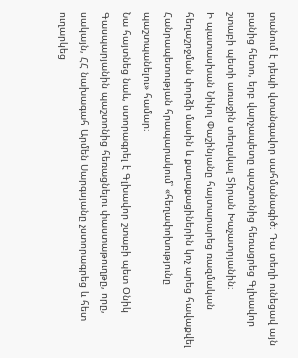տանում է դեպի վտանգավոր սահմանագիծ։ Դա տեղի ունեցավ այն բանից հետո, երբ վարչապետը պաշտոնից հեռացրեց Գլխավոր շտաբի պետի առաջին տեղակալ Տիրան Խաչատրյանին։
Ի պատասխան Նիկոլ Փաշինյանը հայտարարեց ռազմական հեղաշրջման փորձի մասին և քաղաքացիներին կոչ արեց հավաքվել Հանրապետության հրապարակում՝ «հեղափոխությունը պաշտպանելու» համար։
Նա հայտնեց նաև, ստորագրել է Գլխավոր շտաբի պետ Օնիկ Գասպարյանին պաշտոնից հեռացնելու փաստաթուղթը, որը, սակայն, ՀՀ նախագահ Արմեն Սարգսյանը չստորագրեց և հետ ուղարկեց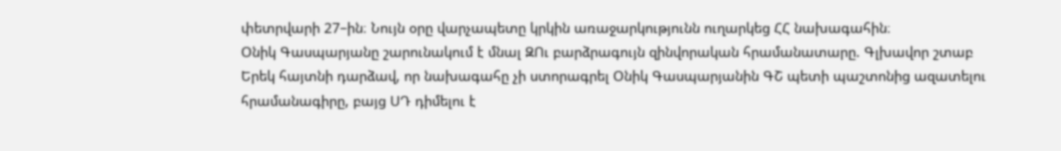փետրվարի 27–ին։ Նույն օրը վարչապետը կրկին առաջարկությունն ուղարկեց ՀՀ նախագահին։
Օնիկ Գասպարյանը շարունակում է մնալ ԶՈւ բարձրագույն զինվորական հրամանատարը. Գլխավոր շտաբ
Երեկ հայտնի դարձավ, որ նախագահը չի ստորագրել Օնիկ Գասպարյանին ԳՇ պետի պաշտոնից ազատելու հրամանագիրը, բայց ՍԴ դիմելու է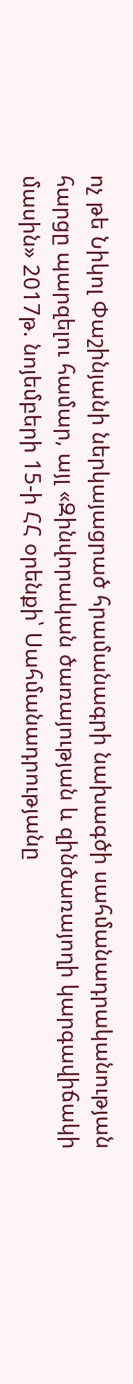ոչ թե Նիկոլ Փաշինյանի ներկայացրած հրամանագրի նախագծի սահմանադրականության հարցը պարզելու համար, այլ «Զինվորական ծառայության և զինծառայողի կարգավիճակի մասին» 2017թ. նոյեմբերի 15-ի ՀՀ օրենքի՝ Սահմանադրությանը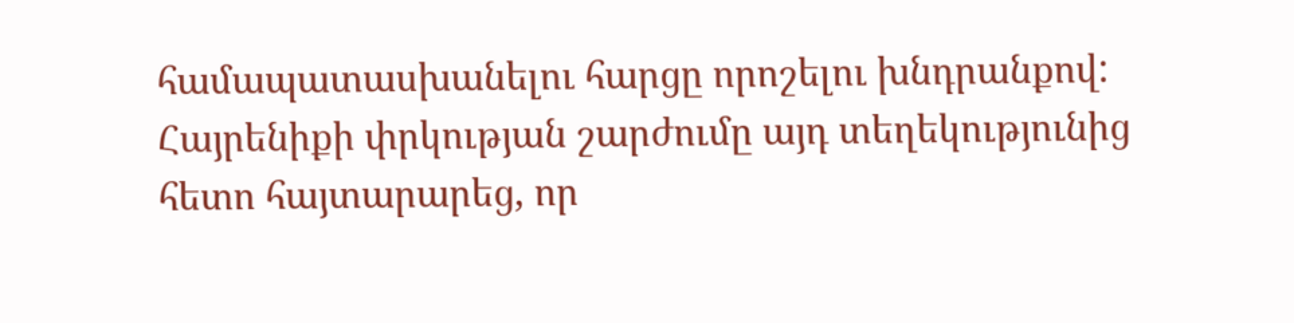համապատասխանելու հարցը որոշելու խնդրանքով:
Հայրենիքի փրկության շարժումը այդ տեղեկությունից հետո հայտարարեց, որ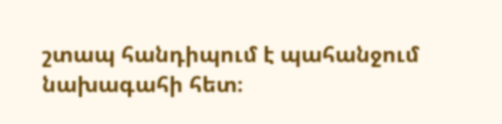շտապ հանդիպում է պահանջում նախագահի հետ։